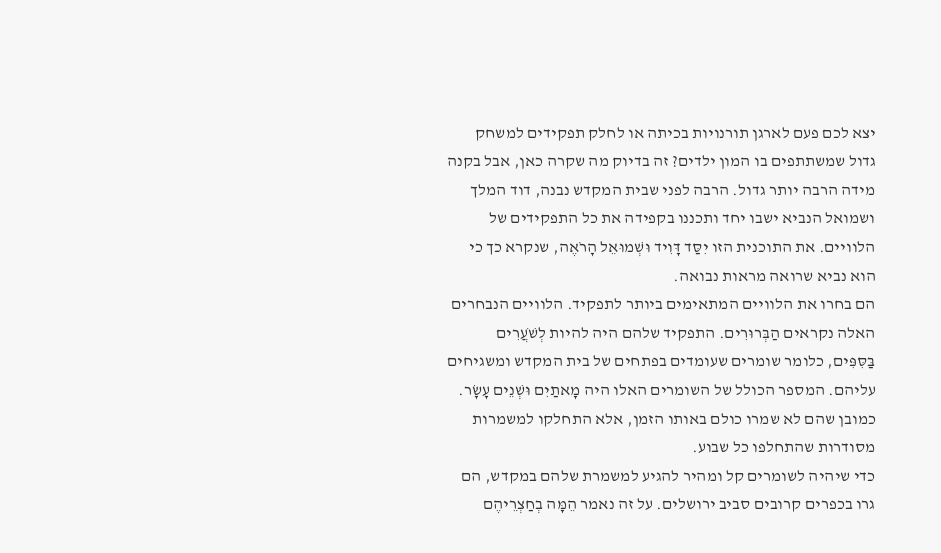יצא לכם פעם לארגן תורנויות בכיתה או לחלק תפקידים למשחק גדול שמשתתפים בו המון ילדים? זה בדיוק מה שקרה כאן, אבל בקנה מידה הרבה יותר גדול. הרבה לפני שבית המקדש נבנה, דוד המלך ושמואל הנביא ישבו יחד ותכננו בקפידה את כל התפקידים של הלוויים. את התוכנית הזו יִסַּד דָּוִיד וּשְׁמוּאֵל הָרֹאֶה, שנקרא כך כי הוא נביא שרואה מראות נבואה.
הם בחרו את הלוויים המתאימים ביותר לתפקיד. הלוויים הנבחרים האלה נקראים הַבְּרוּרִים. התפקיד שלהם היה להיות לְשֹׁעֲרִים בַּסִּפִּים, כלומר שומרים שעומדים בפתחים של בית המקדש ומשגיחים עליהם. המספר הכולל של השומרים האלו היה מָאתַיִם וּשְׁנֵים עָשָׂר. כמובן שהם לא שמרו כולם באותו הזמן, אלא התחלקו למשמרות מסודרות שהתחלפו כל שבוע.
כדי שיהיה לשומרים קל ומהיר להגיע למשמרת שלהם במקדש, הם גרו בכפרים קרובים סביב ירושלים. על זה נאמר הֵמָּה בְחַצְרֵיהֶם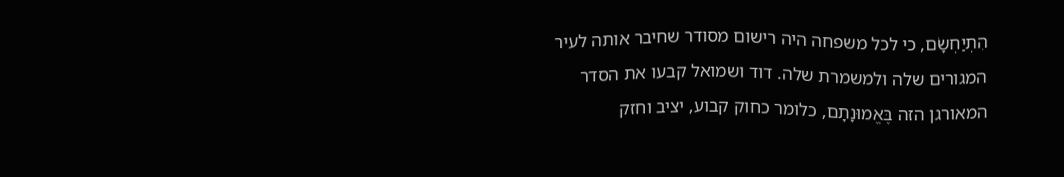הִתְיַחְשָׂם, כי לכל משפחה היה רישום מסודר שחיבר אותה לעיר המגורים שלה ולמשמרת שלה. דוד ושמואל קבעו את הסדר המאורגן הזה בֶּאֱמוּנָתָם, כלומר כחוק קבוע, יציב וחזק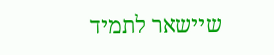שיישאר לתמיד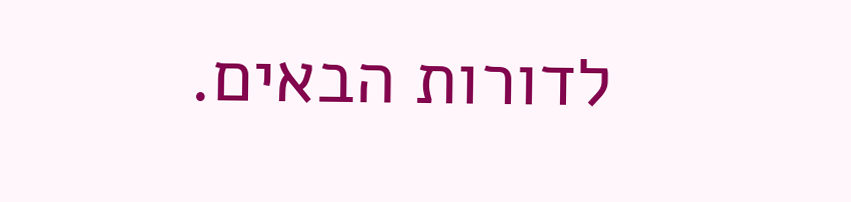לדורות הבאים.